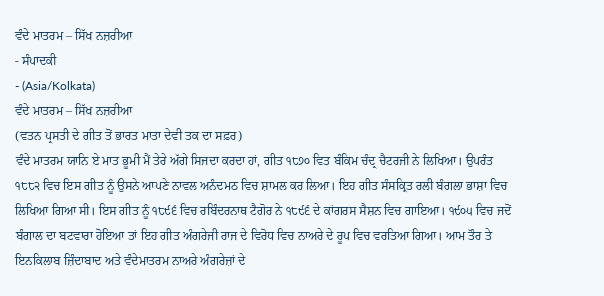ਵੰਦੇ ਮਾਤਰਮ – ਸਿੱਖ ਨਜ਼ਰੀਆ
- ਸੰਪਾਦਕੀ
- (Asia/Kolkata)
ਵੰਦੇ ਮਾਤਰਮ – ਸਿੱਖ ਨਜ਼ਰੀਆ
(ਵਤਨ ਪ੍ਰਸਤੀ ਦੇ ਗੀਤ ਤੋਂ ਭਾਰਤ ਮਾਤਾ ਦੇਵੀ ਤਕ ਦਾ ਸਫ਼ਰ)
ਵੰਦੇ ਮਾਤਰਮ ਯਾਨਿ ਏ ਮਾਤ ਭੂਮੀ ਮੈਂ ਤੇਰੇ ਅੱਗੇ ਸਿਜਦਾ ਕਰਦਾ ਹਾਂ, ਗੀਤ ੧੮੭੦ ਵਿਤ ਬੰਕਿਮ ਚੰਦ੍ਰ ਚੈਟਰਜੀ ਨੇ ਲਿਖਿਆ। ਉਪਰੰਤ ੧੮੮੨ ਵਿਚ ਇਸ ਗੀਤ ਨੂੰ ਉਸਨੇ ਆਪਣੇ ਨਾਵਲ ਅਨੰਦਮਠ ਵਿਚ ਸ਼ਾਮਲ ਕਰ ਲਿਆ। ਇਹ ਗੀਤ ਸੰਸਕ੍ਰਿਤ ਰਲੀ ਬੰਗਲਾ ਭਾਸ਼ਾ ਵਿਚ ਲਿਖਿਆ ਗਿਆ ਸੀ। ਇਸ ਗੀਤ ਨੂੰ ੧੮੯੬ ਵਿਚ ਰਬਿੰਦਰਨਾਥ ਟੈਗੋਰ ਨੇ ੧੮੯੬ ਦੇ ਕਾਂਗਰਸ ਸੈਸ਼ਨ ਵਿਚ ਗਾਇਆ। ੧੯੦੫ ਵਿਚ ਜਦੋਂ ਬੰਗਾਲ ਦਾ ਬਟਵਾਰਾ ਹੋਇਆ ਤਾਂ ਇਹ ਗੀਤ ਅੰਗਰੇਜੀ ਰਾਜ ਦੇ ਵਿਰੋਧ ਵਿਚ ਨਾਅਰੇ ਦੇ ਰੂਪ ਵਿਚ ਵਰਤਿਆ ਗਿਆ। ਆਮ ਤੌਰ ਤੇ ਇਨਕਿਲਾਬ ਜ਼ਿੰਦਾਬਾਦ ਅਤੇ ਵੰਦੇਮਾਤਰਮ ਨਾਅਰੇ ਅੰਗਰੇਜ਼ਾਂ ਦੇ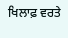ਖਿਲਾਫ਼ ਵਰਤੇ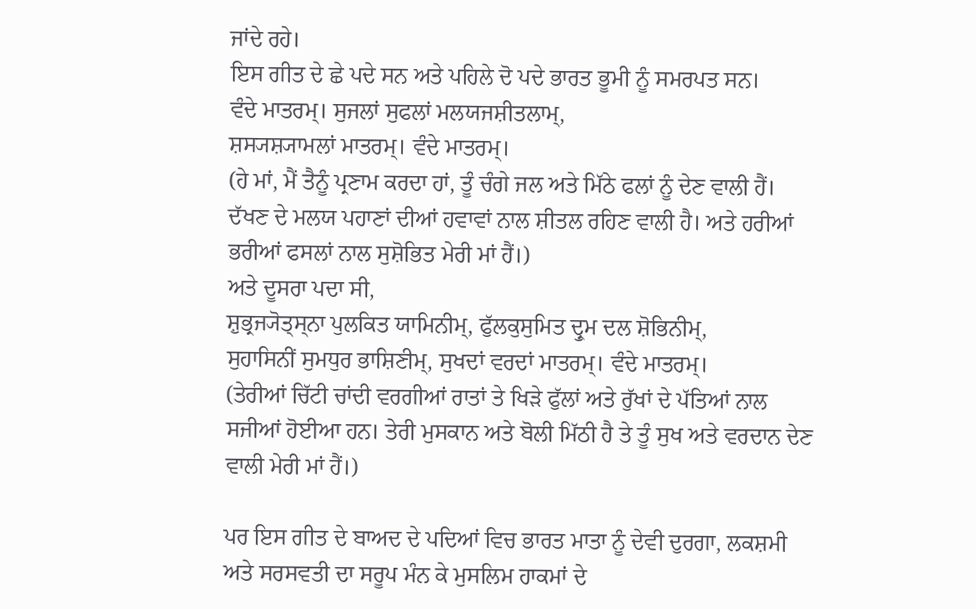ਜਾਂਦੇ ਰਹੇ।
ਇਸ ਗੀਤ ਦੇ ਛੇ ਪਦੇ ਸਨ ਅਤੇ ਪਹਿਲੇ ਦੋ ਪਦੇ ਭਾਰਤ ਭੂਮੀ ਨੂੰ ਸਮਰਪਤ ਸਨ।
ਵੰਦੇ ਮਾਤਰਮ੍। ਸੁਜਲਾਂ ਸੁਫਲਾਂ ਮਲਯਜਸ਼ੀਤਲਾਮ੍,
ਸ਼ਸ੍ਯਸ਼੍ਯਾਮਲਾਂ ਮਾਤਰਮ੍। ਵੰਦੇ ਮਾਤਰਮ੍।
(ਹੇ ਮਾਂ, ਮੈਂ ਤੈਨੂੰ ਪ੍ਰਣਾਮ ਕਰਦਾ ਹਾਂ, ਤੂੰ ਚੰਗੇ ਜਲ ਅਤੇ ਮਿੱਠੇ ਫਲਾਂ ਨੂੰ ਦੇਣ ਵਾਲੀ ਹੈਂ।
ਦੱਖਣ ਦੇ ਮਲਯ ਪਹਾਣਾਂ ਦੀਆਂ ਹਵਾਵਾਂ ਨਾਲ ਸ਼ੀਤਲ ਰਹਿਣ ਵਾਲੀ ਹੈ। ਅਤੇ ਹਰੀਆਂ ਭਰੀਆਂ ਫਸਲਾਂ ਨਾਲ ਸੁਸ਼ੋਭਿਤ ਮੇਰੀ ਮਾਂ ਹੈਂ।)
ਅਤੇ ਦੂਸਰਾ ਪਦਾ ਸੀ,
ਸ਼ੁਭ੍ਰਜ੍ਯੋਤ੍ਸ੍ਨਾ ਪੁਲਕਿਤ ਯਾਮਿਨੀਮ੍, ਫੁੱਲਕੁਸੁਮਿਤ ਦ੍ਰੁਮ ਦਲ ਸ਼ੋਭਿਨੀਮ੍,
ਸੁਹਾਸਿਨੀਂ ਸੁਮਧੁਰ ਭਾਸ਼ਿਣੀਮ੍, ਸੁਖਦਾਂ ਵਰਦਾਂ ਮਾਤਰਮ੍। ਵੰਦੇ ਮਾਤਰਮ੍।
(ਤੇਰੀਆਂ ਚਿੱਟੀ ਚਾਂਦੀ ਵਰਗੀਆਂ ਰਾਤਾਂ ਤੇ ਖਿੜੇ ਫੁੱਲਾਂ ਅਤੇ ਰੁੱਖਾਂ ਦੇ ਪੱਤਿਆਂ ਨਾਲ ਸਜੀਆਂ ਹੋਈਆ ਹਨ। ਤੇਰੀ ਮੁਸਕਾਨ ਅਤੇ ਬੋਲੀ ਮਿੱਠੀ ਹੈ ਤੇ ਤੂੰ ਸੁਖ ਅਤੇ ਵਰਦਾਨ ਦੇਣ ਵਾਲੀ ਮੇਰੀ ਮਾਂ ਹੈਂ।)

ਪਰ ਇਸ ਗੀਤ ਦੇ ਬਾਅਦ ਦੇ ਪਦਿਆਂ ਵਿਚ ਭਾਰਤ ਮਾਤਾ ਨੂੰ ਦੇਵੀ ਦੁਰਗਾ, ਲਕਸ਼ਮੀ ਅਤੇ ਸਰਸਵਤੀ ਦਾ ਸਰੂਪ ਮੰਨ ਕੇ ਮੁਸਲਿਮ ਹਾਕਮਾਂ ਦੇ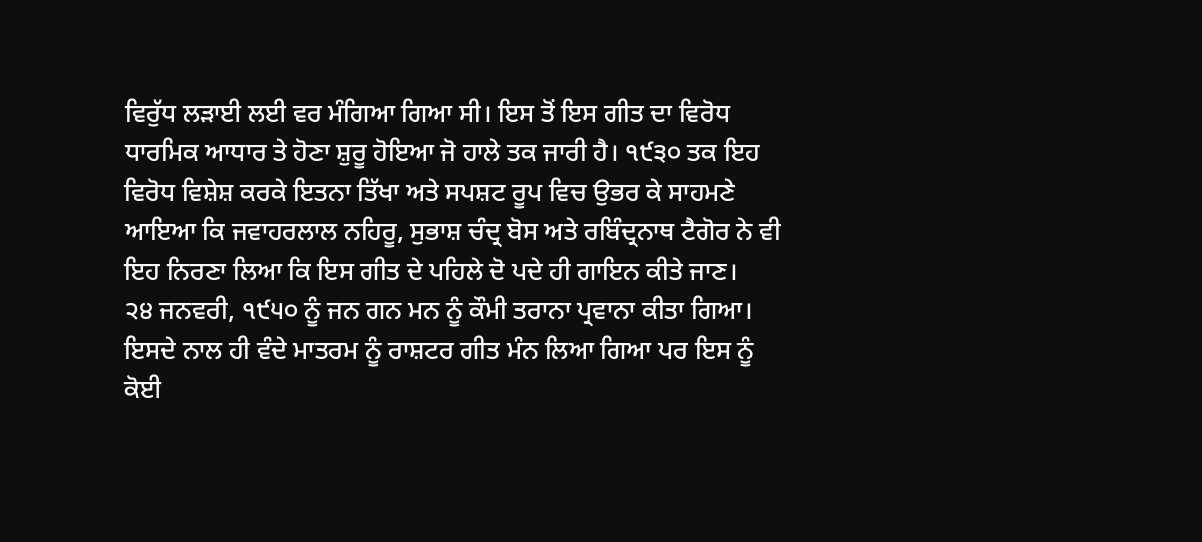ਵਿਰੁੱਧ ਲੜਾਈ ਲਈ ਵਰ ਮੰਗਿਆ ਗਿਆ ਸੀ। ਇਸ ਤੋਂ ਇਸ ਗੀਤ ਦਾ ਵਿਰੋਧ ਧਾਰਮਿਕ ਆਧਾਰ ਤੇ ਹੋਣਾ ਸ਼ੁਰੂ ਹੋਇਆ ਜੋ ਹਾਲੇ ਤਕ ਜਾਰੀ ਹੈ। ੧੯੩੦ ਤਕ ਇਹ ਵਿਰੋਧ ਵਿਸ਼ੇਸ਼ ਕਰਕੇ ਇਤਨਾ ਤਿੱਖਾ ਅਤੇ ਸਪਸ਼ਟ ਰੂਪ ਵਿਚ ਉਭਰ ਕੇ ਸਾਹਮਣੇ ਆਇਆ ਕਿ ਜਵਾਹਰਲਾਲ ਨਹਿਰੂ, ਸੁਭਾਸ਼ ਚੰਦ੍ਰ ਬੋਸ ਅਤੇ ਰਬਿੰਦ੍ਰਨਾਥ ਟੈਗੋਰ ਨੇ ਵੀ ਇਹ ਨਿਰਣਾ ਲਿਆ ਕਿ ਇਸ ਗੀਤ ਦੇ ਪਹਿਲੇ ਦੋ ਪਦੇ ਹੀ ਗਾਇਨ ਕੀਤੇ ਜਾਣ।
੨੪ ਜਨਵਰੀ, ੧੯੫੦ ਨੂੰ ਜਨ ਗਨ ਮਨ ਨੂੰ ਕੌਮੀ ਤਰਾਨਾ ਪ੍ਰਵਾਨਾ ਕੀਤਾ ਗਿਆ। ਇਸਦੇ ਨਾਲ ਹੀ ਵੰਦੇ ਮਾਤਰਮ ਨੂੰ ਰਾਸ਼ਟਰ ਗੀਤ ਮੰਨ ਲਿਆ ਗਿਆ ਪਰ ਇਸ ਨੂੰ ਕੋਈ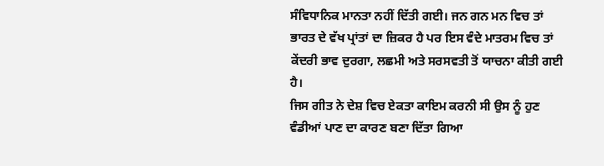ਸੰਵਿਧਾਨਿਕ ਮਾਨਤਾ ਨਹੀਂ ਦਿੱਤੀ ਗਈ। ਜਨ ਗਨ ਮਨ ਵਿਚ ਤਾਂ ਭਾਰਤ ਦੇ ਵੱਖ ਪ੍ਰਾਂਤਾਂ ਦਾ ਜ਼ਿਕਰ ਹੈ ਪਰ ਇਸ ਵੰਦੇ ਮਾਤਰਮ ਵਿਚ ਤਾਂ ਕੇਂਦਰੀ ਭਾਵ ਦੁਰਗਾ, ਲਛਮੀ ਅਤੇ ਸਰਸਵਤੀ ਤੋਂ ਯਾਚਨਾ ਕੀਤੀ ਗਈ ਹੈ।
ਜਿਸ ਗੀਤ ਨੇ ਦੇਸ਼ ਵਿਚ ਏਕਤਾ ਕਾਇਮ ਕਰਨੀ ਸੀ ਉਸ ਨੂੰ ਹੁਣ ਵੰਡੀਆਂ ਪਾਣ ਦਾ ਕਾਰਣ ਬਣਾ ਦਿੱਤਾ ਗਿਆ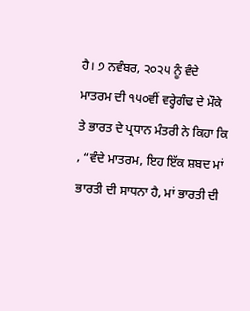ਹੈ। ੭ ਨਵੰਬਰ, ੨੦੨੫ ਨੂੰ ਵੰਦੇ ਮਾਤਰਮ ਦੀ ੧੫੦ਵੀਂ ਵਰ੍ਹੇਗੰਢ ਦੇ ਮੌਕੇ ਤੇ ਭਾਰਤ ਦੇ ਪ੍ਰਧਾਨ ਮੰਤਰੀ ਨੇ ਕਿਹਾ ਕਿ , “ਵੰਦੇ ਮਾਤਰਮ, ਇਹ ਇੱਕ ਸ਼ਬਦ ਮਾਂ ਭਾਰਤੀ ਦੀ ਸਾਧਨਾ ਹੈ, ਮਾਂ ਭਾਰਤੀ ਦੀ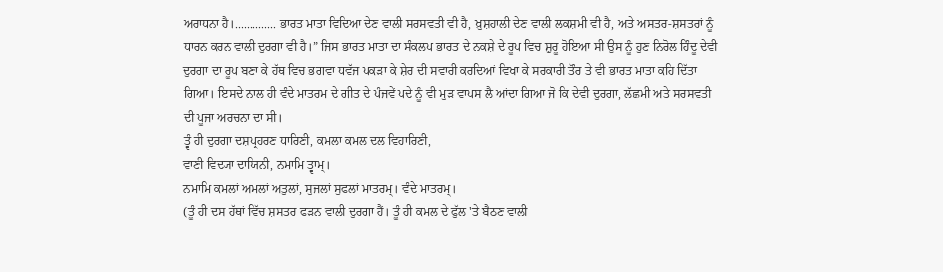ਅਰਾਧਨਾ ਹੈ।.............. ਭਾਰਤ ਮਾਤਾ ਵਿਦਿਆ ਦੇਣ ਵਾਲੀ ਸਰਸਵਤੀ ਵੀ ਹੈ, ਖ਼ੁਸ਼ਹਾਲੀ ਦੇਣ ਵਾਲੀ ਲਕਸ਼ਮੀ ਵੀ ਹੈ, ਅਤੇ ਅਸਤਰ-ਸ਼ਸਤਰਾਂ ਨੂੰ ਧਾਰਨ ਕਰਨ ਵਾਲੀ ਦੁਰਗਾ ਵੀ ਹੈ।” ਜਿਸ ਭਾਰਤ ਮਾਤਾ ਦਾ ਸੰਕਲਪ ਭਾਰਤ ਦੇ ਨਕਸ਼ੇ ਦੇ ਰੂਪ ਵਿਚ ਸ਼ੁਰੂ ਹੋਇਆ ਸੀ ਉਸ ਨੂੰ ਹੁਣ ਨਿਰੋਲ ਹਿੰਦੂ ਦੇਵੀ ਦੁਰਗਾ ਦਾ ਰੂਪ ਬਣਾ ਕੇ ਹੱਥ ਵਿਚ ਭਗਵਾ ਧਵੱਜ ਪਕੜਾ ਕੇ ਸ਼ੇਰ ਦੀ ਸਵਾਰੀ ਕਰਦਿਆਂ ਵਿਖਾ ਕੇ ਸਰਕਾਰੀ ਤੌਰ ਤੇ ਵੀ ਭਾਰਤ ਮਾਤਾ ਕਹਿ ਦਿੱਤਾ ਗਿਆ। ਇਸਦੇ ਨਾਲ ਹੀ ਵੰਦੇ ਮਾਤਰਮ ਦੇ ਗੀਤ ਦੇ ਪੰਜਵੇਂ ਪਦੇ ਨੂੰ ਵੀ ਮੁੜ ਵਾਪਸ ਲੈ ਆਂਦਾ ਗਿਆ ਜੋ ਕਿ ਦੇਵੀ ਦੁਰਗਾ, ਲੱਛਮੀ ਅਤੇ ਸਰਸਵਤੀ ਦੀ ਪੂਜਾ ਅਰਚਨਾ ਦਾ ਸੀ।
ਤ੍ਵੰ ਹੀ ਦੁਰਗਾ ਦਸ਼ਪ੍ਰਹਰਣ ਧਾਰਿਣੀ, ਕਮਲਾ ਕਮਲ ਦਲ ਵਿਹਾਰਿਣੀ,
ਵਾਣੀ ਵਿਦ੍ਯਾ ਦਾਯਿਨੀ, ਨਮਾਮਿ ਤ੍ਵਾਮ੍।
ਨਮਾਮਿ ਕਮਲਾਂ ਅਮਲਾਂ ਅਤੁਲਾਂ, ਸੁਜਲਾਂ ਸੁਫਲਾਂ ਮਾਤਰਮ੍। ਵੰਦੇ ਮਾਤਰਮ੍।
(ਤੂੰ ਹੀ ਦਸ ਹੱਥਾਂ ਵਿੱਚ ਸ਼ਸਤਰ ਫੜਨ ਵਾਲੀ ਦੁਰਗਾ ਹੈਂ। ਤੂੰ ਹੀ ਕਮਲ ਦੇ ਫੁੱਲ 'ਤੇ ਬੈਠਣ ਵਾਲੀ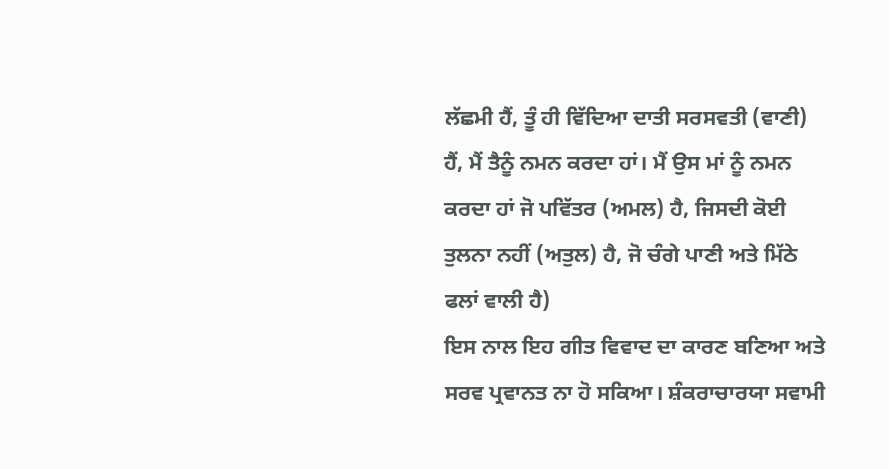ਲੱਛਮੀ ਹੈਂ, ਤੂੰ ਹੀ ਵਿੱਦਿਆ ਦਾਤੀ ਸਰਸਵਤੀ (ਵਾਣੀ) ਹੈਂ, ਮੈਂ ਤੈਨੂੰ ਨਮਨ ਕਰਦਾ ਹਾਂ। ਮੈਂ ਉਸ ਮਾਂ ਨੂੰ ਨਮਨ ਕਰਦਾ ਹਾਂ ਜੋ ਪਵਿੱਤਰ (ਅਮਲ) ਹੈ, ਜਿਸਦੀ ਕੋਈ ਤੁਲਨਾ ਨਹੀਂ (ਅਤੁਲ) ਹੈ, ਜੋ ਚੰਗੇ ਪਾਣੀ ਅਤੇ ਮਿੱਠੇ ਫਲਾਂ ਵਾਲੀ ਹੈ)
ਇਸ ਨਾਲ ਇਹ ਗੀਤ ਵਿਵਾਦ ਦਾ ਕਾਰਣ ਬਣਿਆ ਅਤੇ ਸਰਵ ਪ੍ਰਵਾਨਤ ਨਾ ਹੋ ਸਕਿਆ। ਸ਼ੰਕਰਾਚਾਰਯਾ ਸਵਾਮੀ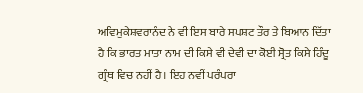ਅਵਿਮੁਕੇਸ਼ਵਰਾਨੰਦ ਨੇ ਵੀ ਇਸ ਬਾਰੇ ਸਪਸ਼ਟ ਤੌਰ ਤੇ ਬਿਆਨ ਦਿੱਤਾ ਹੈ ਕਿ ਭਾਰਤ ਮਾਤਾ ਨਾਮ ਦੀ ਕਿਸੇ ਵੀ ਦੇਵੀ ਦਾ ਕੋਈ ਸ੍ਰੋਤ ਕਿਸੇ ਹਿੰਦੂ ਗ੍ਰੰਥ ਵਿਚ ਨਹੀਂ ਹੈ। ਇਹ ਨਵੀਂ ਪਰੰਪਰਾ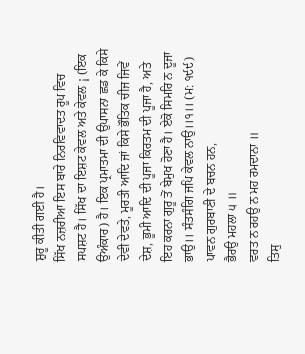ਸ਼ੁਰੂ ਕੀਤੀ ਗਈ ਹੈ।
ਸਿੱਖ ਨਜ਼ਰੀਆ ਇਸ ਬਾਰੇ ਨਿਰਵਿਵਾਦਤ ਰੂਪ ਵਿਚ ਸਪਸ਼ਟ ਹੈ। ਸਿੱਖ ਦਾ ਇਸ਼ਟ ਕੇਵਲ ਅਤੇ ਕੇਵਲ ¡ (ਇਕ ਉਅੰਕਾਰ) ਹੈ। ਇਕ ਪ੍ਰਮਾਤਮਾ ਦੀ ਉਪਾਸਨਾ ਛਡ ਕੇ ਕਿਸੇ ਦੇਵੀ ਦੇਵਤੇ, ਮੂਰਤੀ ਆਦਿ ਜਾਂ ਕਿਸੇ ਭੌਤਿਕ ਚੀਜ ਜਿਵੇਂ ਦੇਸ਼, ਭੂਮੀ ਆਦਿ ਦੀ ਪੂਜਾ ਕਿਰਤਮ ਦੀ ਪੂਜਾ ਹੈ, ਅਤੇ ਇਹ ਕਰਨਾ ਗੁਰੂ ਤੋਂ ਬੇਮੁਖ ਹੋਣਾ ਹੈ। ਏਕੋ ਸਿਮਰਿ ਨ ਦੂਜਾ ਭਾਉ।। ਸੰਤਸੰਗਿ ਜਪਿ ਕੇਵਲ ਨਾਉ।।੧।। (ਮ: ੧੯੯) ਪਾਵਨ ਗੁਰਬਾਣੀ ਦੇ ਬਚਨ ਹਨ,
ਭੈਰਉ ਮਹਲਾ ੫ ॥
ਵਰਤ ਨ ਰਹਉ ਨ ਮਹ ਰਮਦਾਨਾ ॥
ਤਿਸੁ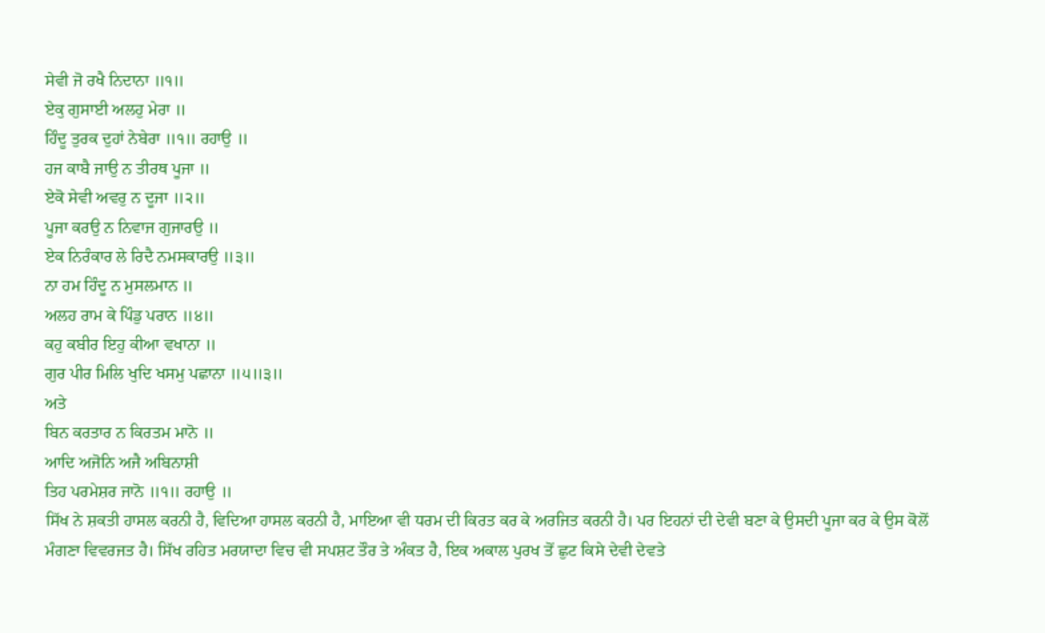ਸੇਵੀ ਜੋ ਰਖੈ ਨਿਦਾਨਾ ॥੧॥
ਏਕੁ ਗੁਸਾਈ ਅਲਹੁ ਮੇਰਾ ॥
ਹਿੰਦੂ ਤੁਰਕ ਦੁਹਾਂ ਨੇਬੇਰਾ ॥੧॥ ਰਹਾਉ ॥
ਹਜ ਕਾਬੈ ਜਾਉ ਨ ਤੀਰਥ ਪੂਜਾ ॥
ਏਕੋ ਸੇਵੀ ਅਵਰੁ ਨ ਦੂਜਾ ॥੨॥
ਪੂਜਾ ਕਰਉ ਨ ਨਿਵਾਜ ਗੁਜਾਰਉ ॥
ਏਕ ਨਿਰੰਕਾਰ ਲੇ ਰਿਦੈ ਨਮਸਕਾਰਉ ॥੩॥
ਨਾ ਹਮ ਹਿੰਦੂ ਨ ਮੁਸਲਮਾਨ ॥
ਅਲਹ ਰਾਮ ਕੇ ਪਿੰਡੁ ਪਰਾਨ ॥੪॥
ਕਹੁ ਕਬੀਰ ਇਹੁ ਕੀਆ ਵਖਾਨਾ ॥
ਗੁਰ ਪੀਰ ਮਿਲਿ ਖੁਦਿ ਖਸਮੁ ਪਛਾਨਾ ॥੫॥੩॥
ਅਤੇ
ਬਿਨ ਕਰਤਾਰ ਨ ਕਿਰਤਮ ਮਾਨੋ ॥
ਆਦਿ ਅਜੋਨਿ ਅਜੈ ਅਬਿਨਾਸ਼ੀ
ਤਿਹ ਪਰਮੇਸ਼ਰ ਜਾਨੋ ॥੧॥ ਰਹਾਉ ॥
ਸਿੱਖ ਨੇ ਸ਼ਕਤੀ ਹਾਸਲ ਕਰਨੀ ਹੈ, ਵਿਦਿਆ ਹਾਸਲ ਕਰਨੀ ਹੈ, ਮਾਇਆ ਵੀ ਧਰਮ ਦੀ ਕਿਰਤ ਕਰ ਕੇ ਅਰਜਿਤ ਕਰਨੀ ਹੈ। ਪਰ ਇਹਨਾਂ ਦੀ ਦੇਵੀ ਬਣਾ ਕੇ ਉਸਦੀ ਪੂਜਾ ਕਰ ਕੇ ਉਸ ਕੋਲੋਂ ਮੰਗਣਾ ਵਿਵਰਜਤ ਹੈ। ਸਿੱਖ ਰਹਿਤ ਮਰਯਾਦਾ ਵਿਚ ਵੀ ਸਪਸ਼ਟ ਤੌਰ ਤੇ ਅੰਕਤ ਹੈ, ਇਕ ਅਕਾਲ ਪੁਰਖ ਤੋਂ ਛੁਟ ਕਿਸੇ ਦੇਵੀ ਦੇਵਤੇ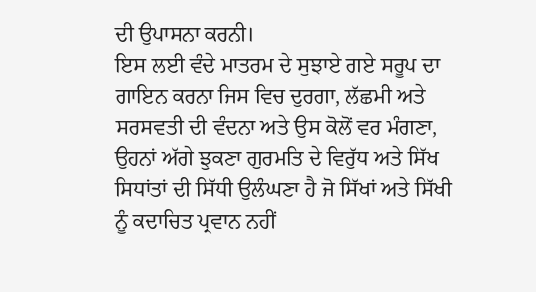ਦੀ ਉਪਾਸਨਾ ਕਰਨੀ।
ਇਸ ਲਈ ਵੰਦੇ ਮਾਤਰਮ ਦੇ ਸੁਝਾਏ ਗਏ ਸਰੂਪ ਦਾ ਗਾਇਨ ਕਰਨਾ ਜਿਸ ਵਿਚ ਦੁਰਗਾ, ਲੱਛਮੀ ਅਤੇ ਸਰਸਵਤੀ ਦੀ ਵੰਦਨਾ ਅਤੇ ਉਸ ਕੋਲੋਂ ਵਰ ਮੰਗਣਾ, ਉਹਨਾਂ ਅੱਗੇ ਝੁਕਣਾ ਗੁਰਮਤਿ ਦੇ ਵਿਰੁੱਧ ਅਤੇ ਸਿੱਖ ਸਿਧਾਂਤਾਂ ਦੀ ਸਿੱਧੀ ਉਲੰਘਣਾ ਹੈ ਜੋ ਸਿੱਖਾਂ ਅਤੇ ਸਿੱਖੀ ਨੂੰ ਕਦਾਚਿਤ ਪ੍ਰਵਾਨ ਨਹੀਂ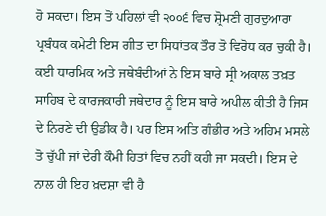ਹੋ ਸਕਦਾ। ਇਸ ਤੋਂ ਪਹਿਲਾਂ ਵੀ ੨੦੦੬ ਵਿਚ ਸ਼੍ਰੋਮਣੀ ਗੁਰਦੁਆਰਾ ਪ੍ਰਬੰਧਕ ਕਮੇਟੀ ਇਸ ਗੀਤ ਦਾ ਸਿਧਾਂਤਕ ਤੌਰ ਤੋ ਵਿਰੋਧ ਕਰ ਚੁਕੀ ਹੈ। ਕਈ ਧਾਰਮਿਕ ਅਤੇ ਜਥੇਬੰਦੀਆਂ ਨੇ ਇਸ ਬਾਰੇ ਸ੍ਰੀ ਅਕਾਲ ਤਖ਼ਤ ਸਾਹਿਬ ਦੇ ਕਾਰਜਕਾਰੀ ਜਥੇਦਾਰ ਨੂੰ ਇਸ ਬਾਰੇ ਅਪੀਲ ਕੀਤੀ ਹੈ ਜਿਸ ਦੇ ਨਿਰਣੇ ਦੀ ਉਡੀਕ ਹੈ। ਪਰ ਇਸ ਅਤਿ ਗੰਭੀਰ ਅਤੇ ਅਹਿਮ ਮਸਲੇ ਤੋ ਚੁੱਪੀ ਜਾਂ ਦੇਰੀ ਕੌਮੀ ਹਿਤਾਂ ਵਿਚ ਨਹੀਂ ਕਹੀ ਜਾ ਸਕਦੀ। ਇਸ ਦੇ ਨਾਲ ਹੀ ਇਹ ਖ਼ਦਸ਼ਾ ਵੀ ਹੈ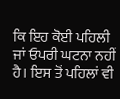ਕਿ ਇਹ ਕੋਈ ਪਹਿਲੀ ਜਾਂ ਓਪਰੀ ਘਟਨਾ ਨਹੀਂ ਹੈ। ਇਸ ਤੋਂ ਪਹਿਲਾਂ ਵੀ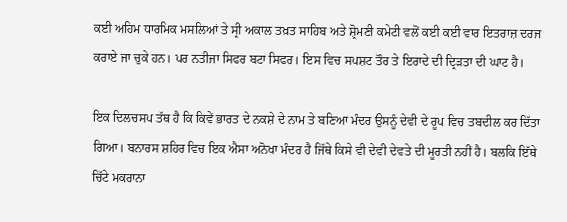ਕਈ ਅਹਿਮ ਧਾਰਮਿਕ ਮਸਲਿਆਂ ਤੇ ਸ੍ਰੀ ਅਕਾਲ ਤਖ਼ਤ ਸਾਹਿਬ ਅਤੇ ਸ਼੍ਰੋਮਣੀ ਕਮੇਟੀ ਵਲੋਂ ਕਈ ਕਈ ਵਾਰ ਇਤਰਾਜ਼ ਦਰਜ ਕਰਾਏ ਜਾ ਚੁਕੇ ਹਨ। ਪਰ ਨਤੀਜਾ ਸਿਫਰ ਬਟਾ ਸਿਫਰ। ਇਸ ਵਿਚ ਸਪਸ਼ਟ ਤੌਰ ਤੇ ਇਰਾਦੇ ਦੀ ਦ੍ਰਿੜਤਾ ਦੀ ਘਾਟ ਹੈ।

ਇਕ ਦਿਲਚਸਪ ਤੱਥ ਹੈ ਕਿ ਕਿਵੇਂ ਭਾਰਤ ਦੇ ਨਕਸ਼ੇ ਦੇ ਨਾਮ ਤੇ ਬਣਿਆ ਮੰਦਰ ਉਸਨੂੰ ਦੇਵੀ ਦੇ ਰੂਪ ਵਿਚ ਤਬਦੀਲ ਕਰ ਦਿੱਤਾ ਗਿਆ। ਬਨਾਰਸ ਸ਼ਹਿਰ ਵਿਚ ਇਕ ਐਸਾ ਅਨੋਖਾ ਮੰਦਰ ਹੈ ਜਿੱਥੇ ਕਿਸੇ ਵੀ ਦੇਵੀ ਦੇਵਤੇ ਦੀ ਮੂਰਤੀ ਨਹੀਂ ਹੈ। ਬਲਕਿ ਇੱਥੇ ਚਿੱਟੇ ਮਕਰਾਨਾ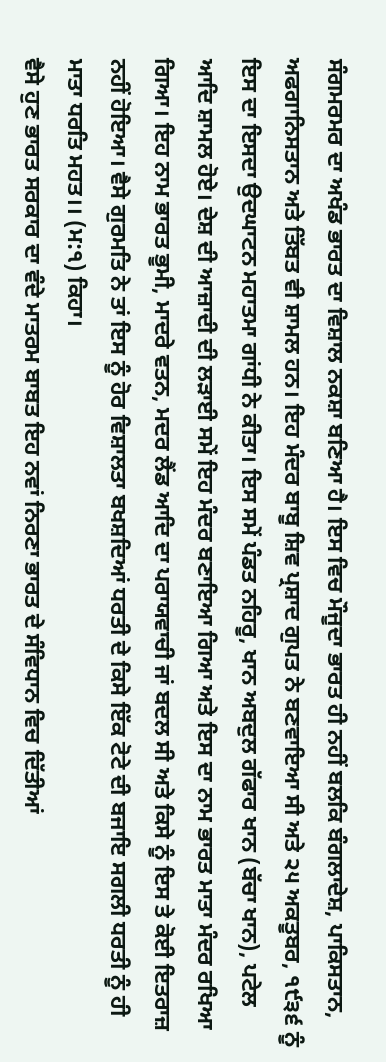ਸੰਗਮਰਮਰ ਦਾ ਅਖੰਡ ਭਾਰਤ ਦਾ ਵਿਸ਼ਾਲ ਨਕਸ਼ਾ ਬਣਿਆ ਹੈ। ਇਸ ਵਿਚ ਮੌਜੂਦਾ ਭਾਰਤ ਹੀ ਨਹੀਂ ਬਲਕਿ ਬੰਗਲਾਦੇਸ਼, ਪਾਕਿਸਤਾਨ, ਅਫਗਾਨਿਸਤਾਨ ਅਤੇ ਤਿੱਬਤ ਵੀ ਸ਼ਾਮਲ ਹਨ। ਇਹ ਮੰਦਰ ਬਾਬੂ ਸ਼ਿਵ ਪ੍ਰਸ਼ਾਦ ਗੁਪਤ ਨੇ ਬਣਵਾਇਆ ਸੀ ਅਤੇ ੨੫ ਅਕਤੂਬਰ, ੧੯੩੬ ਨੂੰ ਇਸ ਦਾ ਇਸਦਾ ਉਦਘਾਟਨ ਮਹਾਤਮਾ ਗਾਂਧੀ ਨੇ ਕੀਤਾ। ਇਸ ਸਮੇਂ ਪੰਡਤ ਨਹਿਰੂ, ਖਾਨ ਅਬਦੁਲ ਗੱਫਾਰ ਖਾਨ (ਬੱਚਾ ਖਾਨ), ਪਟੇਲ ਆਦਿ ਸ਼ਾਮਲ ਹੋਏ। ਦੇਸ਼ ਦੀ ਆਜ਼ਾਦੀ ਦੀ ਲੜਾਈ ਸਮੇਂ ਇਹ ਮੰਦਰ ਬਣਾਇਆ ਗਿਆ ਅਤੇ ਇਸ ਦਾ ਨਾਮ ਭਾਰਤ ਮਾਤਾ ਮੰਦਰ ਰਖਿਆ ਗਿਆ। ਇਹ ਨਾਮ ਭਾਰਤ ਭੂਮੀ, ਮਾਦਰੇ ਵਤਨ, ਮਦਰ ਲੈਂਡ ਆਦਿ ਦਾ ਪਰਾਯਵਾਚੀ ਜਾਂ ਬਦਲ ਸੀ ਅਤੇ ਕਿਸੇ ਨੂੰ ਇਸ ਤੇ ਕੋਈ ਇਤਰਾਜ਼ ਨਹੀਂ ਹੋਇਆ। ਵੈਸੇ ਗੁਰਮਤਿ ਨੇ ਤਾਂ ਇਸ ਨੂੰ ਹੋਰ ਵਿਸ਼ਾਲਤਾ ਬਖਸ਼ਦਿਆਂ ਧਰਤੀ ਦੇ ਕਿਸੇ ਇੱਕ ਟੋਟੇ ਦੀ ਬਜਾਇ ਸਗਲੀ ਧਰਤੀ ਨੂੰ ਹੀ ਮਾਤਾ ਧਰਤਿ ਮਹਤ।। (ਮ:੧) ਕਿਹਾ।
ਵੈਸੇ ਹੁਣ ਭਾਰਤ ਸਰਕਾਰ ਦਾ ਵੰਦੇ ਮਾਤਰਮ ਬਾਬਤ ਇਹ ਨਵਾਂ ਨਿਰਣਾ ਭਾਰਤ ਦੇ ਸੰਵਿਧਾਨ ਵਿਚ ਦਿੱਤੀਆਂ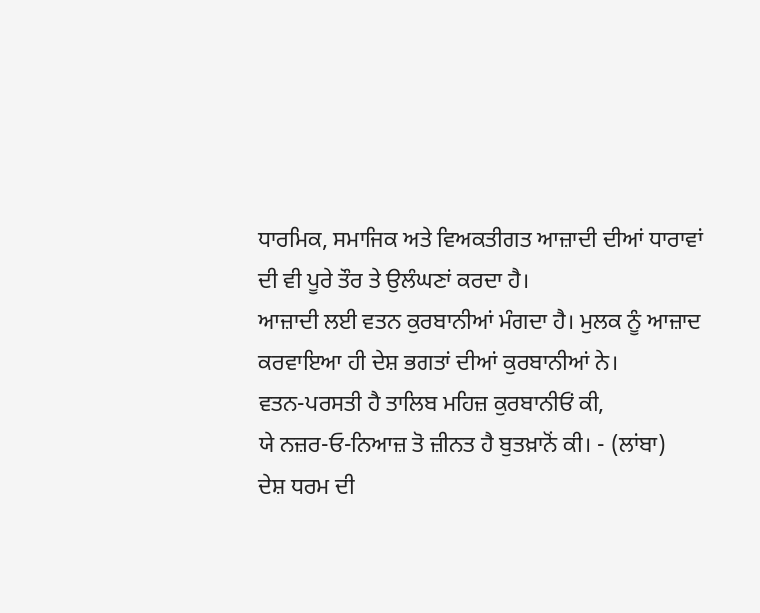ਧਾਰਮਿਕ, ਸਮਾਜਿਕ ਅਤੇ ਵਿਅਕਤੀਗਤ ਆਜ਼ਾਦੀ ਦੀਆਂ ਧਾਰਾਵਾਂ ਦੀ ਵੀ ਪੂਰੇ ਤੌਰ ਤੇ ਉਲੰਘਣਾਂ ਕਰਦਾ ਹੈ।
ਆਜ਼ਾਦੀ ਲਈ ਵਤਨ ਕੁਰਬਾਨੀਆਂ ਮੰਗਦਾ ਹੈ। ਮੁਲਕ ਨੂੰ ਆਜ਼ਾਦ ਕਰਵਾਇਆ ਹੀ ਦੇਸ਼ ਭਗਤਾਂ ਦੀਆਂ ਕੁਰਬਾਨੀਆਂ ਨੇ।
ਵਤਨ-ਪਰਸਤੀ ਹੈ ਤਾਲਿਬ ਮਹਿਜ਼ ਕੁਰਬਾਨੀਓਂ ਕੀ,
ਯੇ ਨਜ਼ਰ-ਓ-ਨਿਆਜ਼ ਤੋ ਜ਼ੀਨਤ ਹੈ ਬੁਤਖ਼ਾਨੋਂ ਕੀ। - (ਲਾਂਬਾ)
ਦੇਸ਼ ਧਰਮ ਦੀ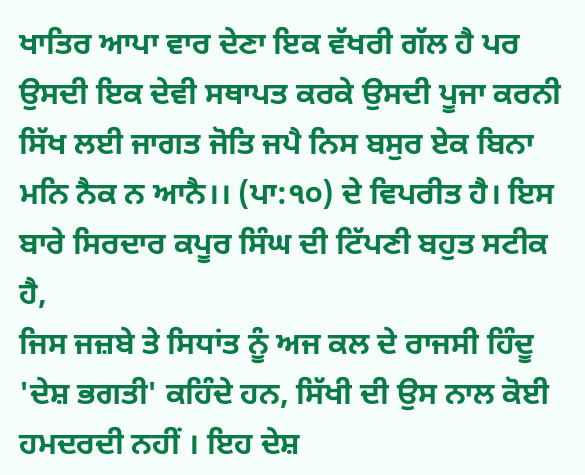ਖਾਤਿਰ ਆਪਾ ਵਾਰ ਦੇਣਾ ਇਕ ਵੱਖਰੀ ਗੱਲ ਹੈ ਪਰ ਉਸਦੀ ਇਕ ਦੇਵੀ ਸਥਾਪਤ ਕਰਕੇ ਉਸਦੀ ਪੂਜਾ ਕਰਨੀ ਸਿੱਖ ਲਈ ਜਾਗਤ ਜੋਤਿ ਜਪੈ ਨਿਸ ਬਸੁਰ ਏਕ ਬਿਨਾ ਮਨਿ ਨੈਕ ਨ ਆਨੈ।। (ਪਾ:੧੦) ਦੇ ਵਿਪਰੀਤ ਹੈ। ਇਸ ਬਾਰੇ ਸਿਰਦਾਰ ਕਪੂਰ ਸਿੰਘ ਦੀ ਟਿੱਪਣੀ ਬਹੁਤ ਸਟੀਕ ਹੈ,
ਜਿਸ ਜਜ਼ਬੇ ਤੇ ਸਿਧਾਂਤ ਨੂੰ ਅਜ ਕਲ ਦੇ ਰਾਜਸੀ ਹਿੰਦੂ 'ਦੇਸ਼ ਭਗਤੀ' ਕਹਿੰਦੇ ਹਨ, ਸਿੱਖੀ ਦੀ ਉਸ ਨਾਲ ਕੋਈ ਹਮਦਰਦੀ ਨਹੀਂ । ਇਹ ਦੇਸ਼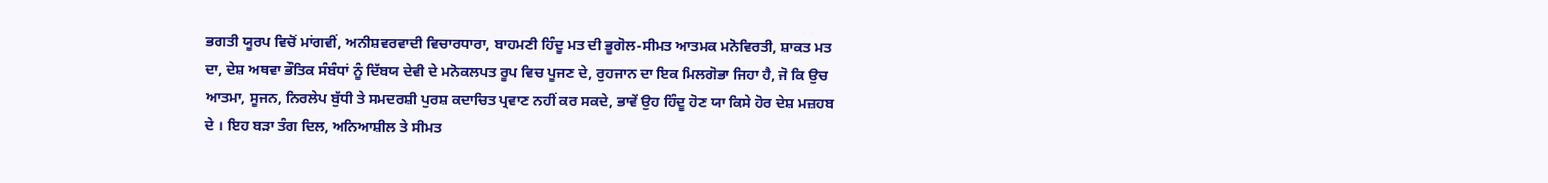ਭਗਤੀ ਯੂਰਪ ਵਿਚੋਂ ਮਾਂਗਵੀਂ, ਅਨੀਸ਼ਵਰਵਾਦੀ ਵਿਚਾਰਧਾਰਾ, ਬਾਹਮਣੀ ਹਿੰਦੂ ਮਤ ਦੀ ਭੂਗੋਲ-ਸੀਮਤ ਆਤਮਕ ਮਨੋਵਿਰਤੀ, ਸ਼ਾਕਤ ਮਤ ਦਾ, ਦੇਸ਼ ਅਥਵਾ ਭੌਤਿਕ ਸੰਬੰਧਾਂ ਨੂੰ ਦਿੱਬਯ ਦੇਵੀ ਦੇ ਮਨੋਕਲਪਤ ਰੂਪ ਵਿਚ ਪੂਜਣ ਦੇ, ਰੁਹਜਾਨ ਦਾ ਇਕ ਮਿਲਗੋਭਾ ਜਿਹਾ ਹੈ, ਜੋ ਕਿ ਉਚ ਆਤਮਾ, ਸੂਜਨ, ਨਿਰਲੇਪ ਬੁੱਧੀ ਤੇ ਸਮਦਰਸ਼ੀ ਪੁਰਸ਼ ਕਦਾਚਿਤ ਪ੍ਰਵਾਣ ਨਹੀਂ ਕਰ ਸਕਦੇ, ਭਾਵੇਂ ਉਹ ਹਿੰਦੂ ਹੋਣ ਯਾ ਕਿਸੇ ਹੋਰ ਦੇਸ਼ ਮਜ਼ਹਬ ਦੇ । ਇਹ ਬੜਾ ਤੰਗ ਦਿਲ, ਅਨਿਆਸ਼ੀਲ ਤੇ ਸੀਮਤ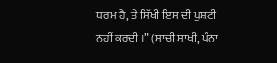ਧਰਮ ਹੈ, ਤੇ ਸਿੱਖੀ ਇਸ ਦੀ ਪੁਸ਼ਟੀ ਨਹੀਂ ਕਰਦੀ ।” (ਸਾਚੀ ਸਾਖੀ, ਪੰਨਾ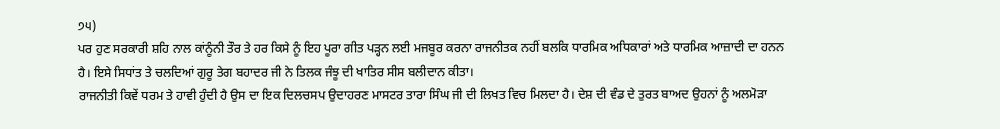੭੫)
ਪਰ ਹੁਣ ਸਰਕਾਰੀ ਸ਼ਹਿ ਨਾਲ ਕਾਂਨੂੰਨੀ ਤੌਰ ਤੇ ਹਰ ਕਿਸੇ ਨੂੰ ਇਹ ਪੂਰਾ ਗੀਤ ਪੜ੍ਹਨ ਲਈ ਮਜਬੂਰ ਕਰਨਾ ਰਾਜਨੀਤਕ ਨਹੀਂ ਬਲਕਿ ਧਾਰਮਿਕ ਅਧਿਕਾਰਾਂ ਅਤੇ ਧਾਰਮਿਕ ਆਜ਼ਾਦੀ ਦਾ ਹਨਨ ਹੈ। ਇਸੇ ਸਿਧਾਂਤ ਤੇ ਚਲਦਿਆਂ ਗੁਰੂ ਤੇਗ ਬਹਾਦਰ ਜੀ ਨੇ ਤਿਲਕ ਜੰਝੂ ਦੀ ਖਾਤਿਰ ਸੀਸ ਬਲੀਦਾਨ ਕੀਤਾ।
ਰਾਜਨੀਤੀ ਕਿਵੇਂ ਧਰਮ ਤੇ ਹਾਵੀ ਹੁੰਦੀ ਹੈ ਉਸ ਦਾ ਇਕ ਦਿਲਚਸਪ ਉਦਾਹਰਣ ਮਾਸਟਰ ਤਾਰਾ ਸਿੰਘ ਜੀ ਦੀ ਲਿਖਤ ਵਿਚ ਮਿਲਦਾ ਹੈ। ਦੇਸ਼ ਦੀ ਵੰਡ ਦੇ ਤੁਰਤ ਬਾਅਦ ਉਹਨਾਂ ਨੂੰ ਅਲਮੋੜਾ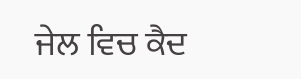ਜੇਲ ਵਿਚ ਕੈਦ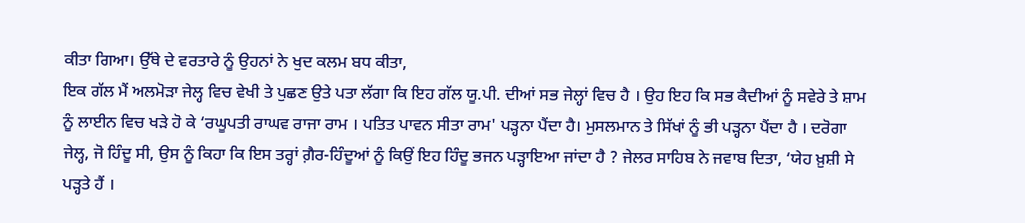ਕੀਤਾ ਗਿਆ। ਉੱਥੇ ਦੇ ਵਰਤਾਰੇ ਨੂੰ ਉਹਨਾਂ ਨੇ ਖੁਦ ਕਲਮ ਬਧ ਕੀਤਾ,
ਇਕ ਗੱਲ ਮੈਂ ਅਲਮੋੜਾ ਜੇਲ੍ਹ ਵਿਚ ਵੇਖੀ ਤੇ ਪੁਛਣ ਉਤੇ ਪਤਾ ਲੱਗਾ ਕਿ ਇਹ ਗੱਲ ਯੂ.ਪੀ. ਦੀਆਂ ਸਭ ਜੇਲ੍ਹਾਂ ਵਿਚ ਹੈ । ਉਹ ਇਹ ਕਿ ਸਭ ਕੈਦੀਆਂ ਨੂੰ ਸਵੇਰੇ ਤੇ ਸ਼ਾਮ ਨੂੰ ਲਾਈਨ ਵਿਚ ਖੜੇ ਹੋ ਕੇ ‘ਰਘੂਪਤੀ ਰਾਘਵ ਰਾਜਾ ਰਾਮ । ਪਤਿਤ ਪਾਵਨ ਸੀਤਾ ਰਾਮ' ਪੜ੍ਹਨਾ ਪੈਂਦਾ ਹੈ। ਮੁਸਲਮਾਨ ਤੇ ਸਿੱਖਾਂ ਨੂੰ ਭੀ ਪੜ੍ਹਨਾ ਪੈਂਦਾ ਹੈ । ਦਰੋਗਾ ਜੇਲ੍ਹ, ਜੋ ਹਿੰਦੂ ਸੀ, ਉਸ ਨੂੰ ਕਿਹਾ ਕਿ ਇਸ ਤਰ੍ਹਾਂ ਗ਼ੈਰ-ਹਿੰਦੂਆਂ ਨੂੰ ਕਿਉਂ ਇਹ ਹਿੰਦੂ ਭਜਨ ਪੜ੍ਹਾਇਆ ਜਾਂਦਾ ਹੈ ? ਜੇਲਰ ਸਾਹਿਬ ਨੇ ਜਵਾਬ ਦਿਤਾ, ‘ਯੇਹ ਖ਼ੁਸ਼ੀ ਸੇ ਪੜ੍ਹਤੇ ਹੈਂ ।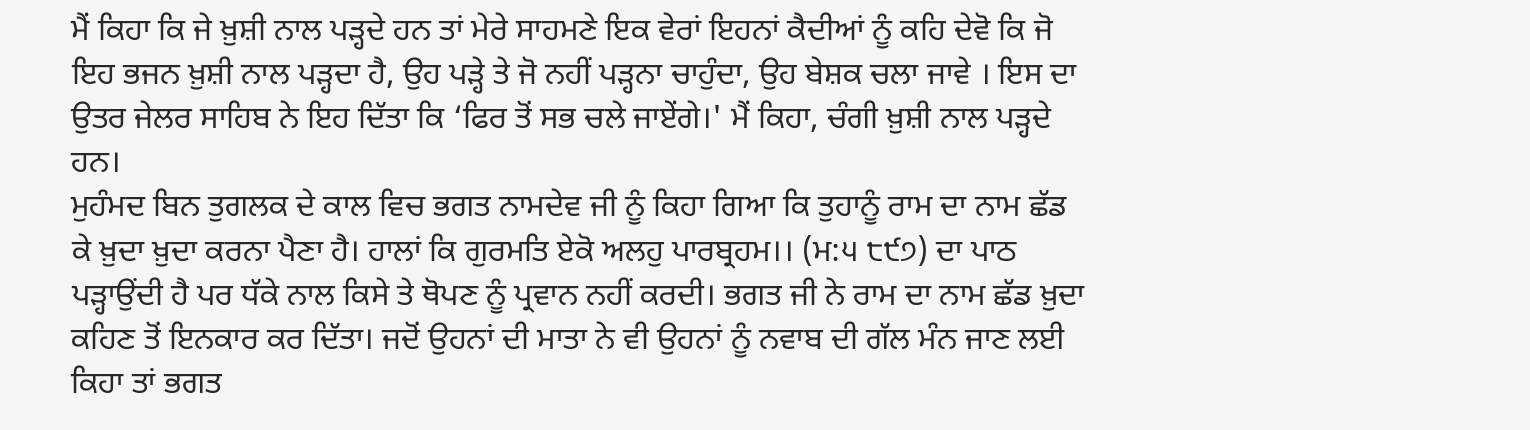ਮੈਂ ਕਿਹਾ ਕਿ ਜੇ ਖ਼ੁਸ਼ੀ ਨਾਲ ਪੜ੍ਹਦੇ ਹਨ ਤਾਂ ਮੇਰੇ ਸਾਹਮਣੇ ਇਕ ਵੇਰਾਂ ਇਹਨਾਂ ਕੈਦੀਆਂ ਨੂੰ ਕਹਿ ਦੇਵੋ ਕਿ ਜੋ ਇਹ ਭਜਨ ਖ਼ੁਸ਼ੀ ਨਾਲ ਪੜ੍ਹਦਾ ਹੈ, ਉਹ ਪੜ੍ਹੇ ਤੇ ਜੋ ਨਹੀਂ ਪੜ੍ਹਨਾ ਚਾਹੁੰਦਾ, ਉਹ ਬੇਸ਼ਕ ਚਲਾ ਜਾਵੇ । ਇਸ ਦਾ ਉਤਰ ਜੇਲਰ ਸਾਹਿਬ ਨੇ ਇਹ ਦਿੱਤਾ ਕਿ ‘ਫਿਰ ਤੋਂ ਸਭ ਚਲੇ ਜਾਏਂਗੇ।' ਮੈਂ ਕਿਹਾ, ਚੰਗੀ ਖ਼ੁਸ਼ੀ ਨਾਲ ਪੜ੍ਹਦੇ ਹਨ।
ਮੁਹੰਮਦ ਬਿਨ ਤੁਗਲਕ ਦੇ ਕਾਲ ਵਿਚ ਭਗਤ ਨਾਮਦੇਵ ਜੀ ਨੂੰ ਕਿਹਾ ਗਿਆ ਕਿ ਤੁਹਾਨੂੰ ਰਾਮ ਦਾ ਨਾਮ ਛੱਡ ਕੇ ਖ਼ੁਦਾ ਖ਼ੁਦਾ ਕਰਨਾ ਪੈਣਾ ਹੈ। ਹਾਲਾਂ ਕਿ ਗੁਰਮਤਿ ਏਕੋ ਅਲਹੁ ਪਾਰਬ੍ਰਹਮ।। (ਮ:੫ ੮੯੭) ਦਾ ਪਾਠ ਪੜ੍ਹਾਉਂਦੀ ਹੈ ਪਰ ਧੱਕੇ ਨਾਲ ਕਿਸੇ ਤੇ ਥੋਪਣ ਨੂੰ ਪ੍ਰਵਾਨ ਨਹੀਂ ਕਰਦੀ। ਭਗਤ ਜੀ ਨੇ ਰਾਮ ਦਾ ਨਾਮ ਛੱਡ ਖ਼ੁਦਾ ਕਹਿਣ ਤੋਂ ਇਨਕਾਰ ਕਰ ਦਿੱਤਾ। ਜਦੋਂ ਉਹਨਾਂ ਦੀ ਮਾਤਾ ਨੇ ਵੀ ਉਹਨਾਂ ਨੂੰ ਨਵਾਬ ਦੀ ਗੱਲ ਮੰਨ ਜਾਣ ਲਈ ਕਿਹਾ ਤਾਂ ਭਗਤ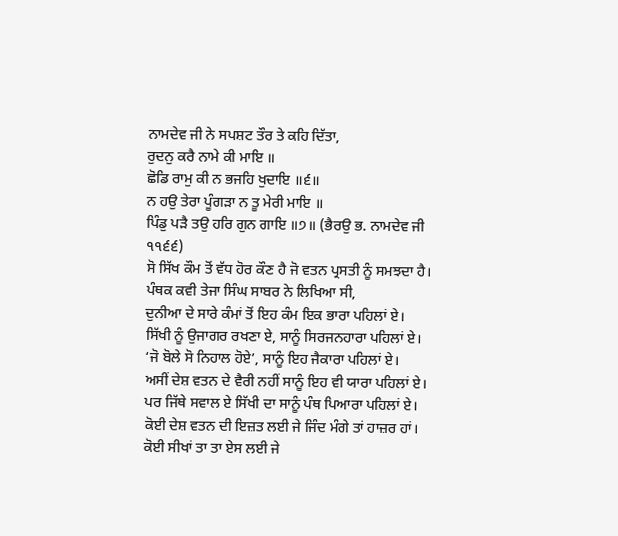ਨਾਮਦੇਵ ਜੀ ਨੇ ਸਪਸ਼ਟ ਤੌਰ ਤੇ ਕਹਿ ਦਿੱਤਾ,
ਰੁਦਨੁ ਕਰੈ ਨਾਮੇ ਕੀ ਮਾਇ ॥
ਛੋਡਿ ਰਾਮੁ ਕੀ ਨ ਭਜਹਿ ਖੁਦਾਇ ॥੬॥
ਨ ਹਉ ਤੇਰਾ ਪੂੰਗੜਾ ਨ ਤੂ ਮੇਰੀ ਮਾਇ ॥
ਪਿੰਡੁ ਪੜੈ ਤਉ ਹਰਿ ਗੁਨ ਗਾਇ ॥੭॥ (ਭੈਰਉ ਭ. ਨਾਮਦੇਵ ਜੀ ੧੧੬੬)
ਸੋ ਸਿੱਖ ਕੌਮ ਤੋਂ ਵੱਧ ਹੋਰ ਕੌਣ ਹੈ ਜੋ ਵਤਨ ਪ੍ਰਸਤੀ ਨੂੰ ਸਮਝਦਾ ਹੈ। ਪੰਥਕ ਕਵੀ ਤੇਜਾ ਸਿੰਘ ਸਾਬਰ ਨੇ ਲਿਖਿਆ ਸੀ,
ਦੁਨੀਆ ਦੇ ਸਾਰੇ ਕੰਮਾਂ ਤੋਂ ਇਹ ਕੰਮ ਇਕ ਭਾਰਾ ਪਹਿਲਾਂ ਏ।
ਸਿੱਖੀ ਨੂੰ ਉਜਾਗਰ ਰਖਣਾ ਏ, ਸਾਨੂੰ ਸਿਰਜਨਹਾਰਾ ਪਹਿਲਾਂ ਏ।
‘ਜੋ ਬੋਲੇ ਸੋ ਨਿਹਾਲ ਹੋਏ’, ਸਾਨੂੰ ਇਹ ਜੈਕਾਰਾ ਪਹਿਲਾਂ ਏ।
ਅਸੀਂ ਦੇਸ਼ ਵਤਨ ਦੇ ਵੈਰੀ ਨਹੀਂ ਸਾਨੂੰ ਇਹ ਵੀ ਯਾਰਾ ਪਹਿਲਾਂ ਏ।
ਪਰ ਜਿੱਥੇ ਸਵਾਲ ਏ ਸਿੱਖੀ ਦਾ ਸਾਨੂੰ ਪੰਥ ਪਿਆਰਾ ਪਹਿਲਾਂ ਏ।
ਕੋਈ ਦੇਸ਼ ਵਤਨ ਦੀ ਇਜ਼ਤ ਲਈ ਜੇ ਜਿੰਦ ਮੰਗੇ ਤਾਂ ਹਾਜ਼ਰ ਹਾਂ।
ਕੋਈ ਸੀਖਾਂ ਤਾ ਤਾ ਏਸ ਲਈ ਜੇ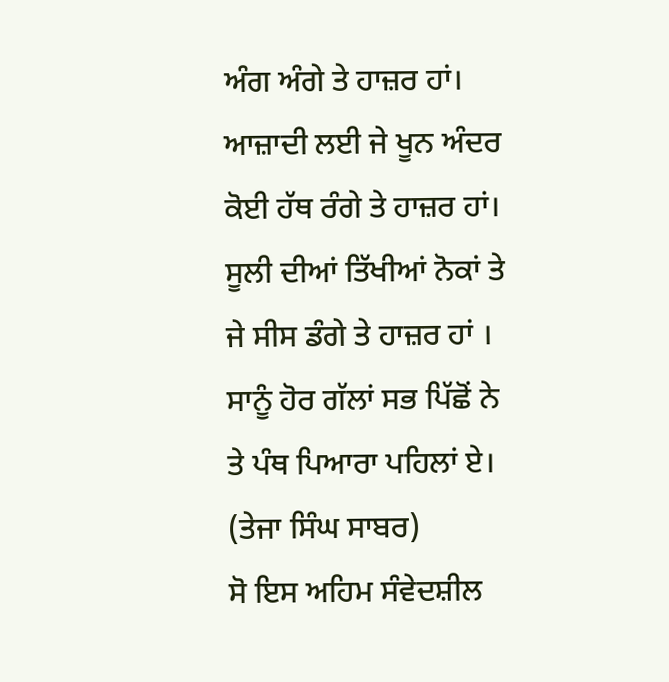ਅੰਗ ਅੰਗੇ ਤੇ ਹਾਜ਼ਰ ਹਾਂ।
ਆਜ਼ਾਦੀ ਲਈ ਜੇ ਖੂਨ ਅੰਦਰ ਕੋਈ ਹੱਥ ਰੰਗੇ ਤੇ ਹਾਜ਼ਰ ਹਾਂ।
ਸੂਲੀ ਦੀਆਂ ਤਿੱਖੀਆਂ ਨੋਕਾਂ ਤੇ ਜੇ ਸੀਸ ਡੰਗੇ ਤੇ ਹਾਜ਼ਰ ਹਾਂ ।
ਸਾਨੂੰ ਹੋਰ ਗੱਲਾਂ ਸਭ ਪਿੱਛੋਂ ਨੇ ਤੇ ਪੰਥ ਪਿਆਰਾ ਪਹਿਲਾਂ ਏ।
(ਤੇਜਾ ਸਿੰਘ ਸਾਬਰ)
ਸੋ ਇਸ ਅਹਿਮ ਸੰਵੇਦਸ਼ੀਲ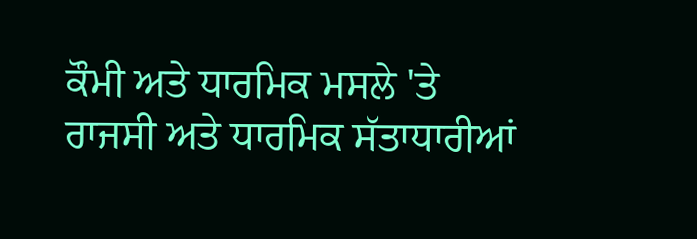ਕੌਮੀ ਅਤੇ ਧਾਰਮਿਕ ਮਸਲੇ 'ਤੇ ਰਾਜਸੀ ਅਤੇ ਧਾਰਮਿਕ ਸੱਤਾਧਾਰੀਆਂ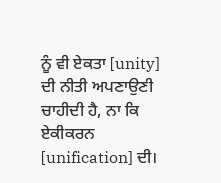ਨੂੰ ਵੀ ਏਕਤਾ [unity] ਦੀ ਨੀਤੀ ਅਪਣਾਉਣੀ ਚਾਹੀਦੀ ਹੈ, ਨਾ ਕਿ ਏਕੀਕਰਨ [unification] ਦੀ।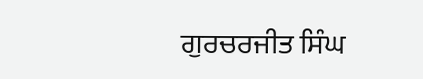ਗੁਰਚਰਜੀਤ ਸਿੰਘ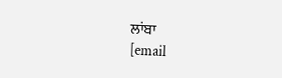ਲਾਂਬਾ
[email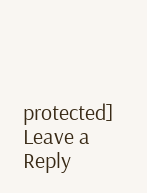protected]
Leave a Reply